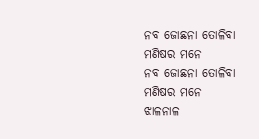ନବ ଜୋଛନା ତୋଳିବା ମଣିଷର ମନେ
ନବ ଜୋଛନା ତୋଳିବା ମଣିଷର ମନେ
ଝାଳନାଳ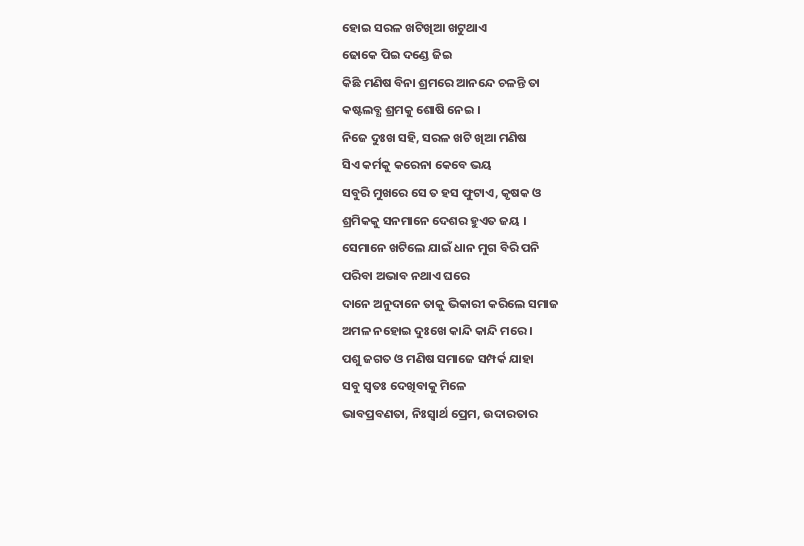ହୋଇ ସରଳ ଖଟିଖିଆ ଖଟୁଥାଏ
ଢୋକେ ପିଇ ଦଣ୍ଡେ ଜିଇ
କିଛି ମଣିଷ ବିନା ଶ୍ରମରେ ଆନନ୍ଦେ ଚଳନ୍ତି ତା
କଷ୍ଟଲବ୍ଧ ଶ୍ରମକୁ ଶୋଷି ନେଇ ।
ନିଜେ ଦୁଃଖ ସହି, ସରଳ ଖଟି ଖିଆ ମଣିଷ
ସିଏ କର୍ମକୁ କରେନା କେବେ ଭୟ
ସବୁରି ମୁଖରେ ସେ ତ ହସ ଫୁଟାଏ, କୃଷକ ଓ
ଶ୍ରମିକକୁ ସନମାନେ ଦେଶର ହୁଏତ ଜୟ ।
ସେମାନେ ଖଟିଲେ ଯାଇଁ ଧାନ ମୁଗ ବିରି ପନି
ପରିବା ଅଭାବ ନଥାଏ ଘରେ
ଦାନେ ଅନୁଦାନେ ତାକୁ ଭିକାରୀ କରିଲେ ସମାଜ
ଅମଳ ନହୋଇ ଦୁଃଖେ କାନ୍ଦି କାନ୍ଦି ମରେ ।
ପଶୁ ଜଗତ ଓ ମଣିଷ ସମାଜେ ସମ୍ପର୍କ ଯାହା
ସବୁ ସ୍ୱତଃ ଦେଖିବାକୁ ମିଳେ
ଭାବପ୍ରବଣତା, ନିଃସ୍ବାର୍ଥ ପ୍ରେମ, ଉଦାରତାର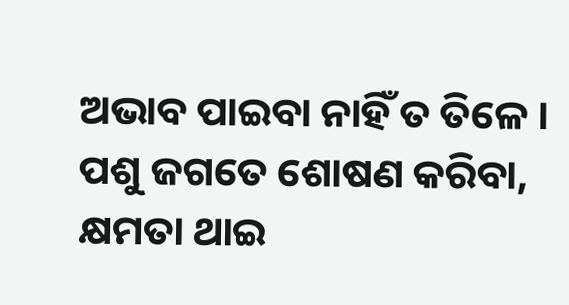ଅଭାବ ପାଇବା ନାହିଁ ତ ତିଳେ ।
ପଶୁ ଜଗତେ ଶୋଷଣ କରିବା, କ୍ଷମତା ଥାଇ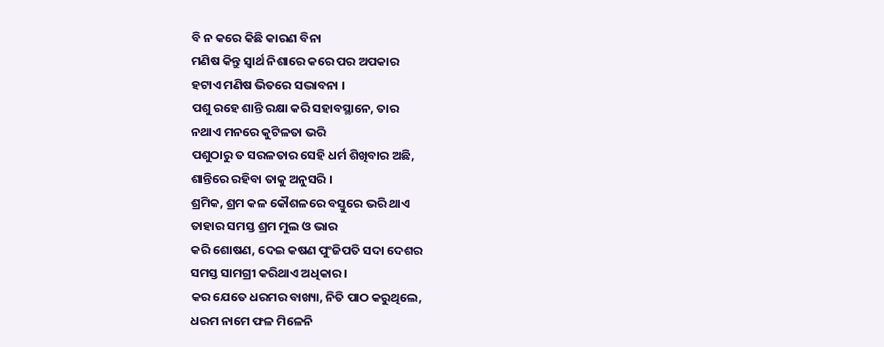ବି ନ କରେ କିଛି କାରଣ ବିନା
ମଣିଷ କିନ୍ତୁ ସ୍ବାର୍ଥ ନିଶାରେ କରେ ପର ଅପକାର
ହଟାଏ ମଣିଷ ଭିତରେ ସଦ୍ଭାବନା ।
ପଶୁ ରହେ ଶାନ୍ତି ରକ୍ଷା କରି ସହାବସ୍ଥାନେ, ତାର
ନଥାଏ ମନରେ କୁଟିଳତା ଭରି
ପଶୁଠାରୁ ତ ସରଳତାର ସେହି ଧର୍ମ ଶିଖିବାର ଅଛି,
ଶାନ୍ତିରେ ରହିବା ତାକୁ ଅନୁସରି ।
ଶ୍ରମିକ, ଶ୍ରମ କଳ କୌଶଳରେ ବସ୍ତୁରେ ଭରି ଥାଏ
ତାହାର ସମସ୍ତ ଶ୍ରମ ମୁଲ ଓ ଭାର
କରି ଶୋଷଣ, ଦେଇ କଷଣ ପୁଂଜିପତି ସଦା ଦେଶର
ସମସ୍ତ ସାମଗ୍ରୀ କରିଥାଏ ଅଧିକାର ।
କର ଯେତେ ଧରମର ବାଖ୍ୟା, ନିତି ପାଠ କରୁଥିଲେ,
ଧରମ ନାମେ ଫଳ ମିଳେନି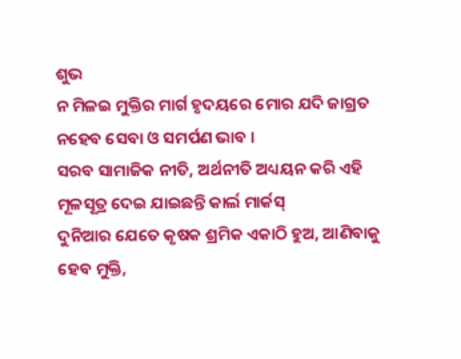ଶୁଭ
ନ ମିଳଇ ମୁକ୍ତିର ମାର୍ଗ ହୃଦୟରେ ମୋର ଯଦି ଜାଗ୍ରତ
ନହେବ ସେବା ଓ ସମର୍ପଣ ଭାବ ।
ସରବ ସାମାଜିକ ନୀତି, ଅର୍ଥନୀତି ଅଧ୍ୟୟନ କରି ଏହି
ମୂଳସୂତ୍ର ଦେଇ ଯାଇଛନ୍ତି କାର୍ଲ ମାର୍କସ୍
ଦୁନିଆର ଯେତେ କୃଷକ ଶ୍ରମିକ ଏକାଠି ହୁଅ, ଆଣିବାକୁ
ହେବ ମୁକ୍ତି,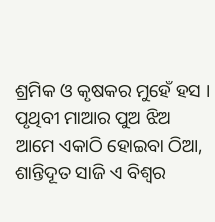ଶ୍ରମିକ ଓ କୃଷକର ମୁହେଁ ହସ ।
ପୃଥିବୀ ମାଆର ପୁଅ ଝିଅ ଆମେ ଏକାଠି ହୋଇବା ଠିଆ,
ଶାନ୍ତିଦୂତ ସାଜି ଏ ବିଶ୍ଵର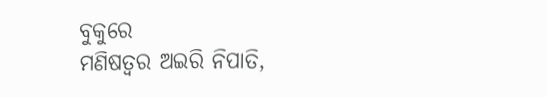ବୁକୁରେ
ମଣିଷତ୍ୱର ଅଇରି ନିପାତି,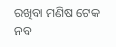ରଖିବା ମଣିଷ ଟେକ ନବ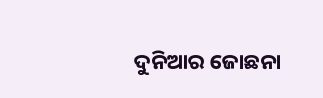ଦୁନିଆର ଜୋଛନା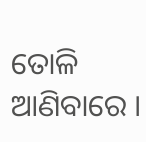ତୋଳି ଆଣିବାରେ ।